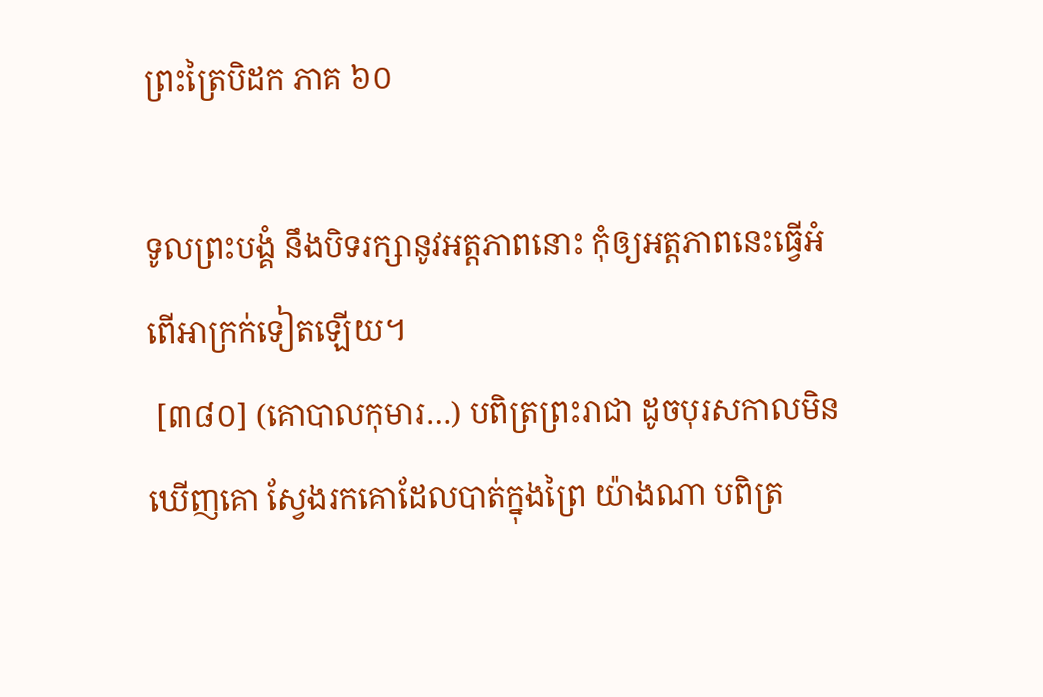ព្រះត្រៃបិដក ភាគ ៦០

ទូលព្រះបង្គំ នឹងបិទរក្សានូវអត្តភាពនោះ កុំឲ្យអត្តភាពនេះធ្វើអំពើអាក្រក់ទៀតឡើយ។
 [៣៨០] (គោបាលកុមារ…) បពិត្រព្រះរាជា ដូចបុរសកាលមិនឃើញគោ ស្វែងរកគោដែលបាត់ក្នុងព្រៃ យ៉ាងណា បពិត្រ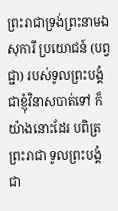ព្រះរាជាទ្រង់ព្រះនាមឯសុការី ប្រយោជន៍ (បព្វជ្ជា) របស់ទូលព្រះបង្គំជាខ្ញុំវិនាសបាត់ទៅ ក៏យ៉ាងនោះដែរ បពិត្រព្រះរាជា ទូលព្រះបង្គំជា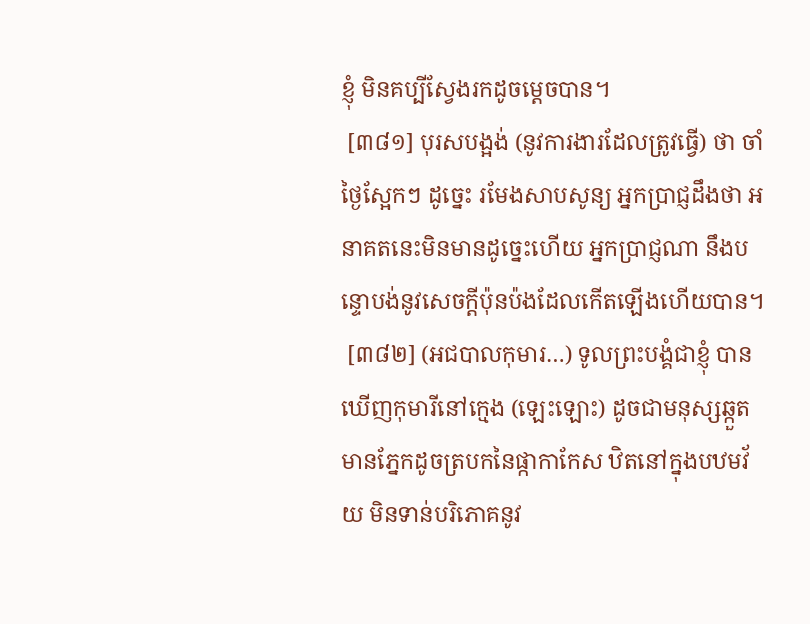ខ្ញុំ មិនគប្បីស្វែងរកដូចម្តេចបាន។
 [៣៨១] បុរសបង្អង់ (នូវការងារដែលត្រូវធ្វើ) ថា ចាំថ្ងៃស្អែកៗ ដូច្នេះ រមែងសាបសូន្យ អ្នកប្រាជ្ញដឹងថា អនាគតនេះមិនមានដូច្នេះហើយ អ្នកប្រាជ្ញណា នឹងបន្ទោបង់នូវសេចក្តីប៉ុនប៉ងដែលកើតឡើងហើយបាន។
 [៣៨២] (អជបាលកុមារ…) ទូលព្រះបង្គំជាខ្ញុំ បានឃើញកុមារីនៅក្មេង (ឡេះឡោះ) ដូចជាមនុស្សឆ្កួត មានភ្នែកដូចត្របកនៃផ្កាកាកែស ឋិតនៅក្នុងបឋមវ័យ មិនទាន់បរិភោគនូវ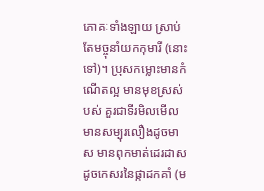ភោគៈទាំងឡាយ ស្រាប់តែមច្ចុនាំយកកុមារី (នោះទៅ)។ ប្រុសកម្លោះមានកំណើតល្អ មានមុខស្រស់បស់ គួរជាទីរមិលមើល មានសម្បុរលឿងដូចមាស មានពុកមាត់ដេរដាសដូចកេសរនៃផ្កាដកគាំ (ម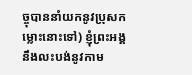ច្ចុបាននាំយកនូវប្រុសកម្លោះនោះទៅ) ខ្ញុំព្រះអង្គនឹងលះបង់នូវកាម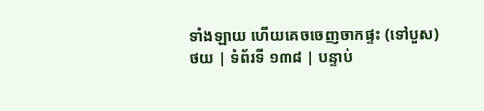ទាំងឡាយ ហើយគេចចេញចាកផ្ទះ (ទៅបួស)
ថយ | ទំព័រទី ១៣៨ | បន្ទាប់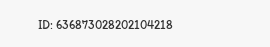ID: 636873028202104218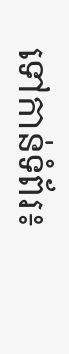ទៅកាន់ទំព័រ៖